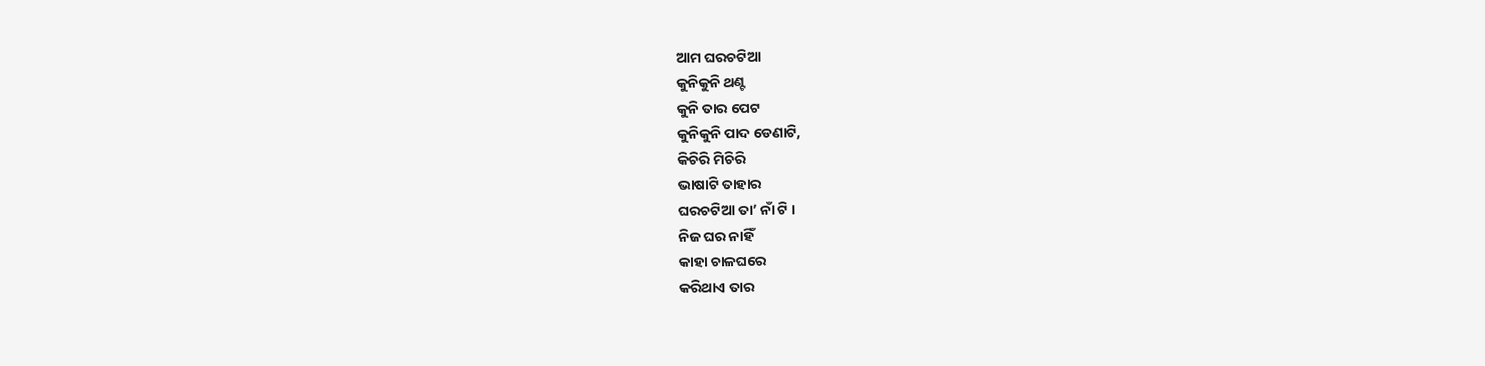ଆମ ଘରଚଟିଆ
କୁନିକୁନି ଥଣ୍ଟ
କୁନି ତାର ପେଟ
କୁନିକୁନି ପାଦ ଡେଣାଟି,
କିଚିରି ମିଚିରି
ଭାଷାଟି ତାହାର
ଘରଚଟିଆ ତା’ ନାଁ ଟି ।
ନିଜ ଘର ନାହିଁ
କାହା ଚାଳଘରେ
କରିଥାଏ ତାର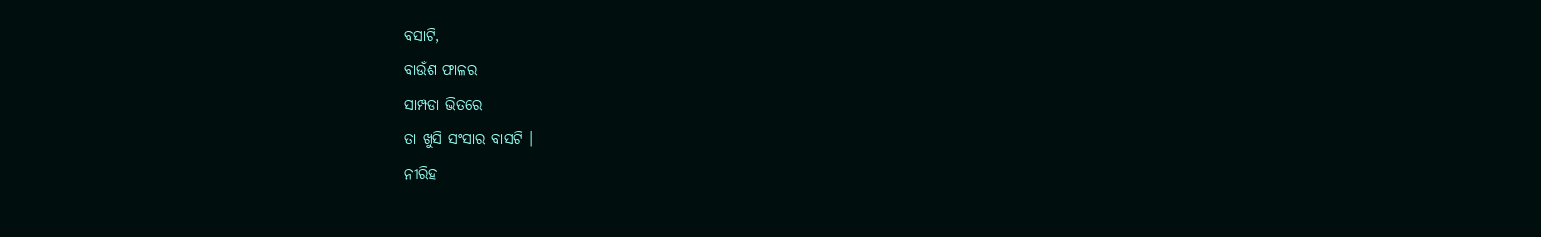ବସାଟି,
ବାଉଁଶ ଫାଳର
ସାମ୍ପଡା ଭିତରେ
ତା ଖୁସି ସଂସାର ବାସଟି ।
ନୀରିହ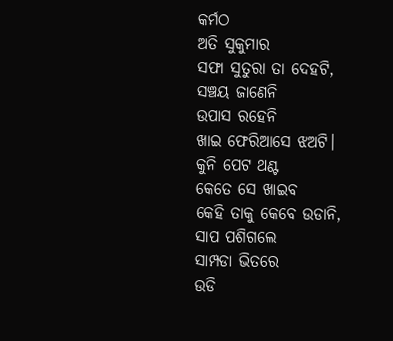କର୍ମଠ
ଅତି ସୁକୁମାର
ସଫା ସୁତୁରା ତା ଦେହଟି,
ସଞ୍ଚୟ ଜାଣେନି
ଉପାସ ରହେନି
ଖାଇ ଫେରିଆସେ ଝଅଟି।
କୁନି ପେଟ ଥଣ୍ଟ
କେତେ ସେ ଖାଇବ
କେହି ତାକୁ କେବେ ଉଡାନି,
ସାପ ପଶିଗଲେ
ସାମ୍ପଡା ଭିତରେ
ଉଡି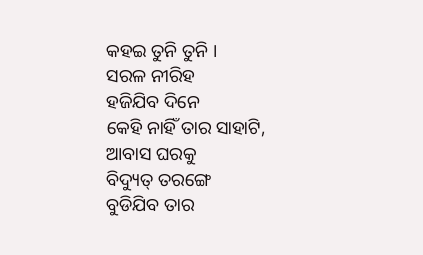କହଇ ତୁନି ତୁନି ।
ସରଳ ନୀରିହ
ହଜିଯିବ ଦିନେ
କେହି ନାହିଁ ତାର ସାହାଟି,
ଆବାସ ଘରକୁ
ବିଦ୍ୟୁତ୍ ତରଙ୍ଗେ
ବୁଡିଯିବ ତାର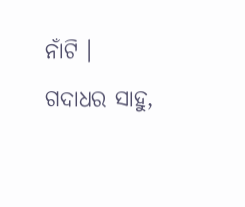ନାଁଟି ।
ଗଦାଧର ସାହୁ,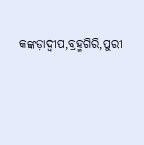କଙ୍କଡ଼ାଦ୍ଵୀପ,ବ୍ରହ୍ମଗିରି,ପୁରୀ